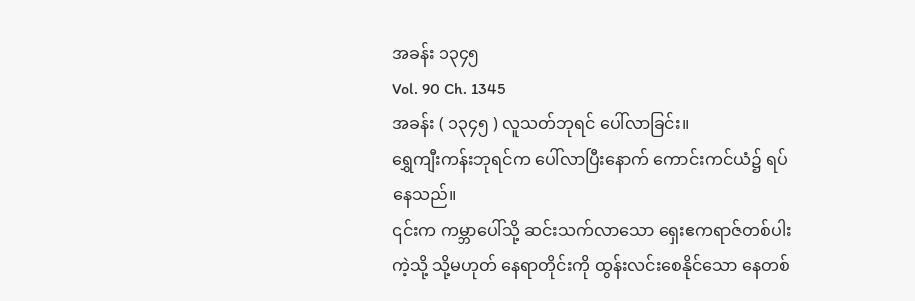အခန်း ၁၃၄၅
Vol. 90 Ch. 1345
အခန်း ( ၁၃၄၅ ) လူသတ်ဘုရင် ပေါ်လာခြင်း။
ရွှေကျီးကန်းဘုရင်က ပေါ်လာပြီးနောက် ကောင်းကင်ယံ၌ ရပ်နေသည်။
၎င်းက ကမ္ဘာပေါ်သို့ ဆင်းသက်လာသော ရှေးဧကရာဇ်တစ်ပါးကဲ့သို့ သို့မဟုတ် နေရာတိုင်းကို ထွန်းလင်းစေနိုင်သော နေတစ်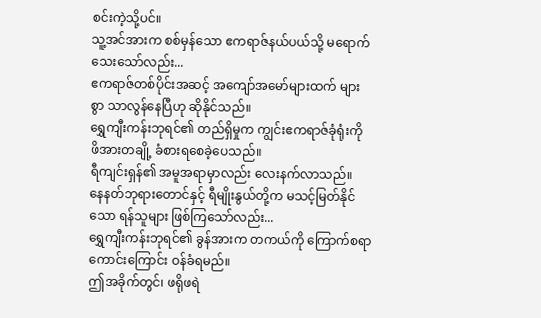စင်းကဲ့သို့ပင်။
သူ့အင်အားက စစ်မှန်သော ဧကရာဇ်နယ်ပယ်သို့ မရောက်သေးသော်လည်း...
ဧကရာဇ်တစ်ပိုင်းအဆင့် အကျော်အမော်များထက် များစွာ သာလွန်နေပြီဟု ဆိုနိုင်သည်။
ရွှေကျီးကန်းဘုရင်၏ တည်ရှိမှုက ကျွင်းဧကရာဇ်ခုံရုံးကို ဖိအားတချို့ ခံစားရစေခဲ့ပေသည်။
ရီကျင်းရှန်၏ အမူအရာမှာလည်း လေးနက်လာသည်။
နေနတ်ဘုရားတောင်နှင့် ရီမျိုးနွယ်တို့က မသင့်မြတ်နိုင်သော ရန်သူများ ဖြစ်ကြသော်လည်း...
ရွှေကျီးကန်းဘုရင်၏ ခွန်အားက တကယ်ကို ကြောက်စရာကောင်းကြောင်း ဝန်ခံရမည်။
ဤအခိုက်တွင်၊ ဖရိုဖရဲ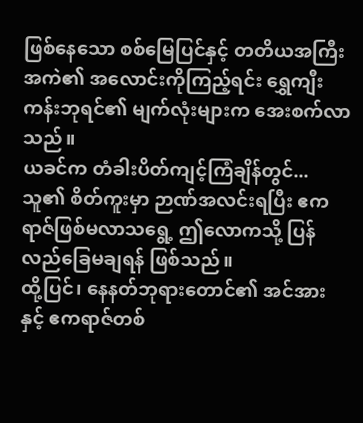ဖြစ်နေသော စစ်မြေပြင်နှင့် တတိယအကြီးအကဲ၏ အလောင်းကိုကြည့်ရင်း ရွှေကျီးကန်းဘုရင်၏ မျက်လုံးများက အေးစက်လာသည်။
ယခင်က တံခါးပိတ်ကျင့်ကြံချိန်တွင်...
သူ၏ စိတ်ကူးမှာ ဉာဏ်အလင်းရပြီး ဧကရာဇ်ဖြစ်မလာသရွေ့ ဤလောကသို့ ပြန်လည်ခြေမချရန် ဖြစ်သည်။
ထို့ပြင်၊ နေနတ်ဘုရားတောင်၏ အင်အားနှင့် ဧကရာဇ်တစ်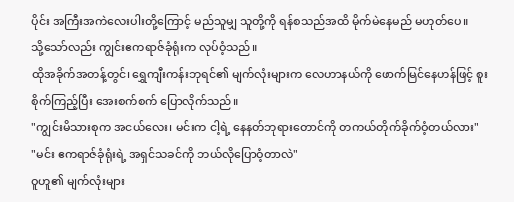ပိုင်း အကြီးအကဲလေးပါးတို့ကြောင့် မည်သူမျှ သူတို့ကို ရန်စသည်အထိ မိုက်မဲနေမည် မဟုတ်ပေ။
သို့သော်လည်း ကျွင်းဧကရာဇ်ခုံရုံးက လုပ်ဝံ့သည်။
ထိုအခိုက်အတန့်တွင်၊ ရွှေကျီးကန်းဘုရင်၏ မျက်လုံးများက လေဟာနယ်ကို ဖောက်မြင်နေဟန်ဖြင့် စူးစိုက်ကြည့်ပြီး အေးစက်စက် ပြောလိုက်သည်။
"ကျွင်းမိသားစုက အငယ်လေး၊ မင်းက ငါ့ရဲ့ နေနတ်ဘုရားတောင်ကို တကယ်တိုက်ခိုက်ဝံ့တယ်လား"
"မင်း ဧကရာဇ်ခုံရုံးရဲ့ အရှင်သခင်ကို ဘယ်လိုပြောဝံ့တာလဲ"
ဝူဟူ၏ မျက်လုံးများ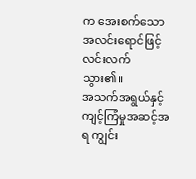က အေးစက်သောအလင်းရောင်ဖြင့် လင်းလက်သွား၏။
အသက်အရွယ်နှင့် ကျင့်ကြံမှုအဆင့်အရ ကျွင်း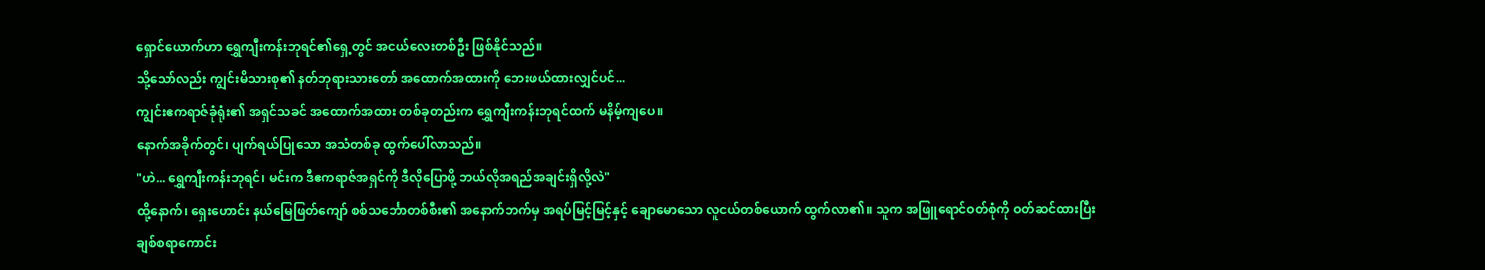ရှောင်ယောက်ဟာ ရွှေကျီးကန်းဘုရင်၏ရှေ့တွင် အငယ်လေးတစ်ဦး ဖြစ်နိုင်သည်။
သို့သော်လည်း ကျွင်းမိသားစု၏ နတ်ဘုရားသားတော် အထောက်အထားကို ဘေးဖယ်ထားလျှင်ပင်...
ကျွင်းဧကရာဇ်ခုံရုံး၏ အရှင်သခင် အထောက်အထား တစ်ခုတည်းက ရွှေကျီးကန်းဘုရင်ထက် မနိမ့်ကျပေ။
နောက်အခိုက်တွင်၊ ပျက်ရယ်ပြုသော အသံတစ်ခု ထွက်ပေါ်လာသည်။
"ဟဲ... ရွှေကျီးကန်းဘုရင်၊ မင်းက ဒီဧကရာဇ်အရှင်ကို ဒီလိုပြောဖို့ ဘယ်လိုအရည်အချင်းရှိလို့လဲ"
ထို့နောက်၊ ရှေးဟောင်း နယ်မြေဖြတ်ကျော် စစ်သင်္ဘောတစ်စီး၏ အနောက်ဘက်မှ အရပ်မြင့်မြင့်နှင့် ချောမောသော လူငယ်တစ်ယောက် ထွက်လာ၏။ သူက အဖြူရောင်ဝတ်စုံကို ဝတ်ဆင်ထားပြီး ချစ်စရာကောင်း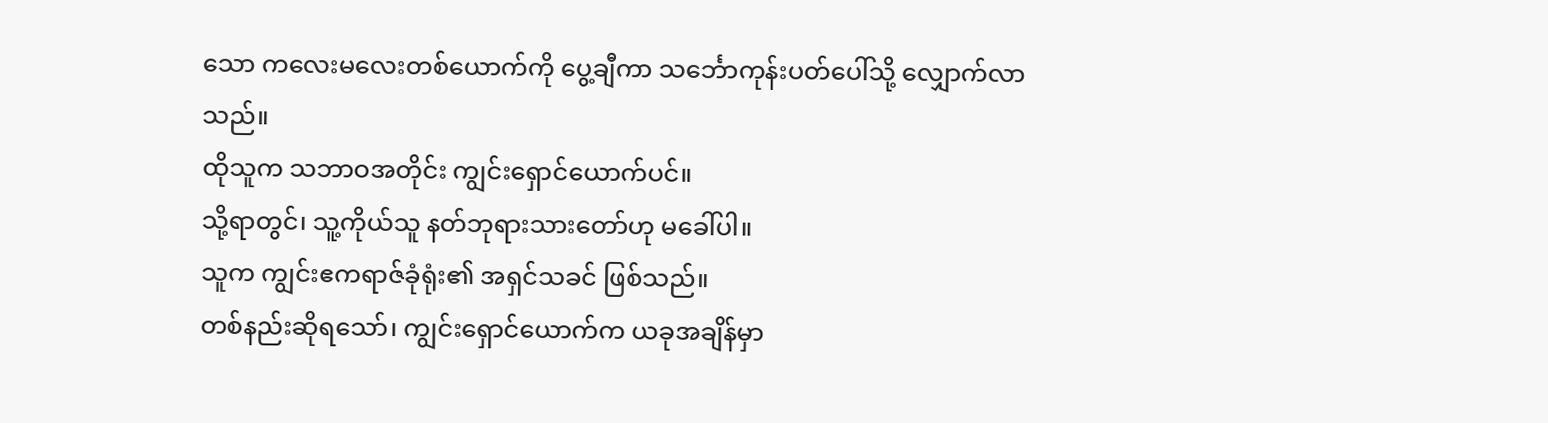သော ကလေးမလေးတစ်ယောက်ကို ပွေ့ချီကာ သင်္ဘောကုန်းပတ်ပေါ်သို့ လျှောက်လာသည်။
ထိုသူက သဘာဝအတိုင်း ကျွင်းရှောင်ယောက်ပင်။
သို့ရာတွင်၊ သူ့ကိုယ်သူ နတ်ဘုရားသားတော်ဟု မခေါ်ပါ။
သူက ကျွင်းဧကရာဇ်ခုံရုံး၏ အရှင်သခင် ဖြစ်သည်။
တစ်နည်းဆိုရသော်၊ ကျွင်းရှောင်ယောက်က ယခုအချိန်မှာ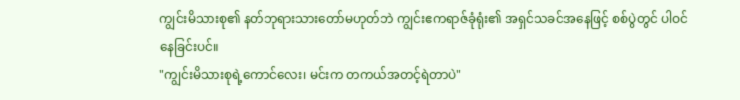ကျွင်းမိသားစု၏ နတ်ဘုရားသားတော်မဟုတ်ဘဲ ကျွင်းဧကရာဇ်ခုံရုံး၏ အရှင်သခင်အနေဖြင့် စစ်ပွဲတွင် ပါဝင်နေခြင်းပင်။
"ကျွင်းမိသားစုရဲ့ကောင်လေး၊ မင်းက တကယ်အတင့်ရဲတာပဲ"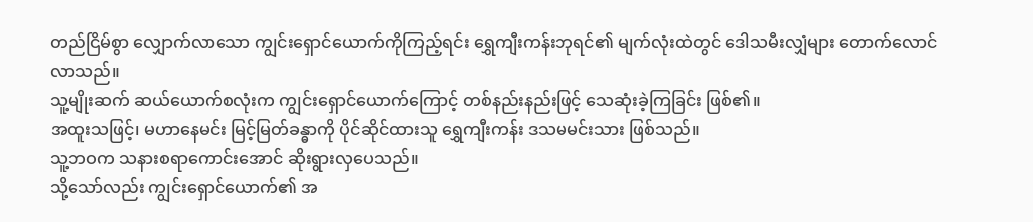တည်ငြိမ်စွာ လျှောက်လာသော ကျွင်းရှောင်ယောက်ကိုကြည့်ရင်း ရွှေကျီးကန်းဘုရင်၏ မျက်လုံးထဲတွင် ဒေါသမီးလျှံများ တောက်လောင်လာသည်။
သူ့မျိုးဆက် ဆယ်ယောက်စလုံးက ကျွင်းရှောင်ယောက်ကြောင့် တစ်နည်းနည်းဖြင့် သေဆုံးခဲ့ကြခြင်း ဖြစ်၏။
အထူးသဖြင့်၊ မဟာနေမင်း မြင့်မြတ်ခန္ဓာကို ပိုင်ဆိုင်ထားသူ ရွှေကျီးကန်း ဒသမမင်းသား ဖြစ်သည်။
သူ့ဘဝက သနားစရာကောင်းအောင် ဆိုးရွားလှပေသည်။
သို့သော်လည်း ကျွင်းရှောင်ယောက်၏ အ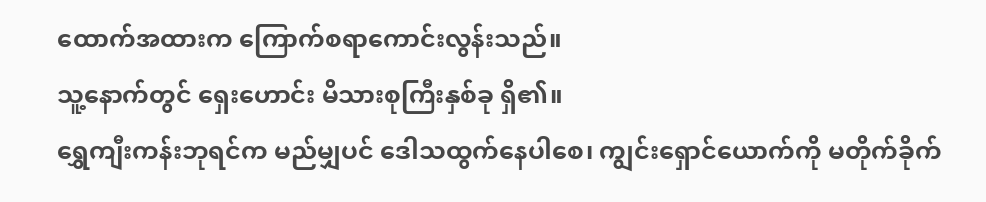ထောက်အထားက ကြောက်စရာကောင်းလွန်းသည်။
သူ့နောက်တွင် ရှေးဟောင်း မိသားစုကြီးနှစ်ခု ရှိ၏။
ရွှေကျီးကန်းဘုရင်က မည်မျှပင် ဒေါသထွက်နေပါစေ၊ ကျွင်းရှောင်ယောက်ကို မတိုက်ခိုက်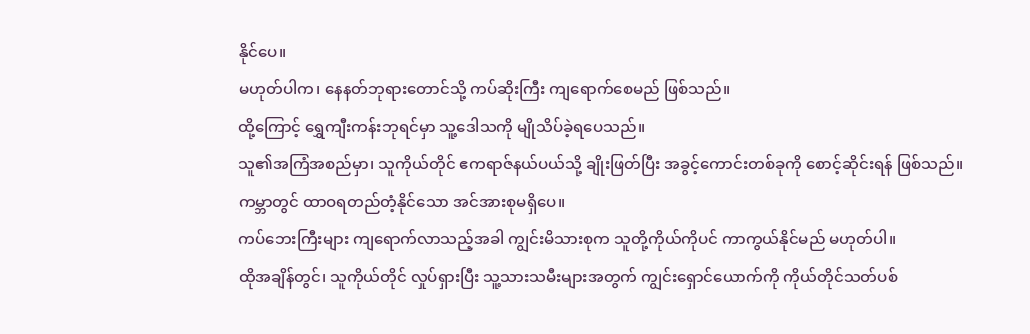နိုင်ပေ။
မဟုတ်ပါက၊ နေနတ်ဘုရားတောင်သို့ ကပ်ဆိုးကြီး ကျရောက်စေမည် ဖြစ်သည်။
ထို့ကြောင့် ရွှေကျီးကန်းဘုရင်မှာ သူ့ဒေါသကို မျိုသိပ်ခဲ့ရပေသည်။
သူ၏အကြံအစည်မှာ၊ သူကိုယ်တိုင် ဧကရာဇ်နယ်ပယ်သို့ ချိုးဖြတ်ပြီး အခွင့်ကောင်းတစ်ခုကို စောင့်ဆိုင်းရန် ဖြစ်သည်။
ကမ္ဘာတွင် ထာဝရတည်တံ့နိုင်သော အင်အားစုမရှိပေ။
ကပ်ဘေးကြီးများ ကျရောက်လာသည့်အခါ ကျွင်းမိသားစုက သူတို့ကိုယ်ကိုပင် ကာကွယ်နိုင်မည် မဟုတ်ပါ။
ထိုအချိန်တွင်၊ သူကိုယ်တိုင် လှုပ်ရှားပြီး သူ့သားသမီးများအတွက် ကျွင်းရှောင်ယောက်ကို ကိုယ်တိုင်သတ်ပစ်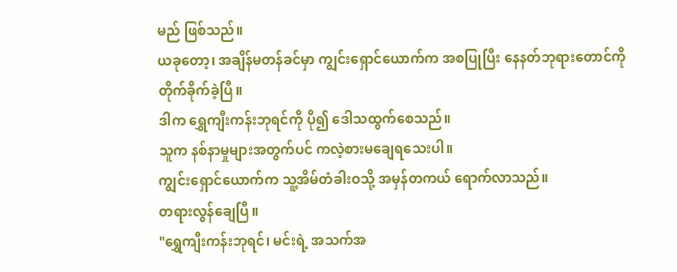မည် ဖြစ်သည်။
ယခုတော့၊ အချိန်မတန်ခင်မှာ ကျွင်းရှောင်ယောက်က အစပြုပြီး နေနတ်ဘုရားတောင်ကို တိုက်ခိုက်ခဲ့ပြီ။
ဒါက ရွှေကျီးကန်းဘုရင်ကို ပို၍ ဒေါသထွက်စေသည်။
သူက နစ်နာမှုများအတွက်ပင် ကလဲ့စားမချေရသေးပါ။
ကျွင်းရှောင်ယောက်က သူ့အိမ်တံခါးဝသို့ အမှန်တကယ် ရောက်လာသည်။
တရားလွန်ချေပြီ။
"ရွှေကျီးကန်းဘုရင်၊ မင်းရဲ့ အသက်အ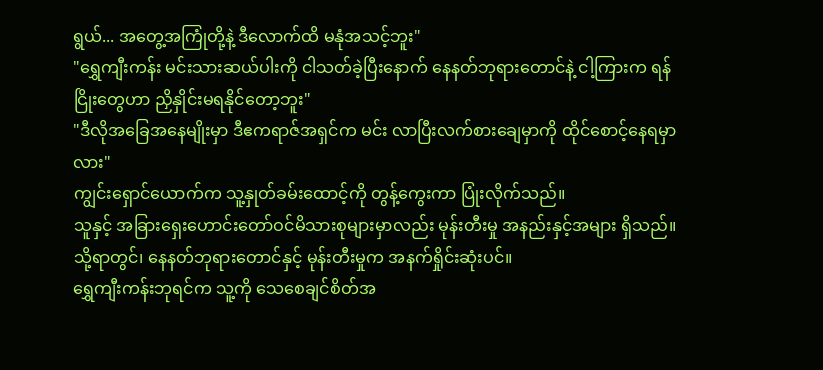ရွယ်... အတွေ့အကြုံတို့နဲ့ ဒီလောက်ထိ မနုံအသင့်ဘူး"
"ရွှေကျီးကန်း မင်းသားဆယ်ပါးကို ငါသတ်ခဲ့ပြီးနောက် နေနတ်ဘုရားတောင်နဲ့ ငါ့ကြားက ရန်ငြိုးတွေဟာ ညှိနှိုင်းမရနိုင်တော့ဘူး"
"ဒီလိုအခြေအနေမျိုးမှာ ဒီဧကရာဇ်အရှင်က မင်း လာပြီးလက်စားချေမှာကို ထိုင်စောင့်နေရမှာလား"
ကျွင်းရှောင်ယောက်က သူ့နှုတ်ခမ်းထောင့်ကို တွန့်ကွေးကာ ပြုံးလိုက်သည်။
သူနှင့် အခြားရှေးဟောင်းတော်ဝင်မိသားစုများမှာလည်း မုန်းတီးမှု အနည်းနှင့်အများ ရှိသည်။
သို့ရာတွင်၊ နေနတ်ဘုရားတောင်နှင့် မုန်းတီးမှုက အနက်ရှိုင်းဆုံးပင်။
ရွှေကျီးကန်းဘုရင်က သူ့ကို သေစေချင်စိတ်အ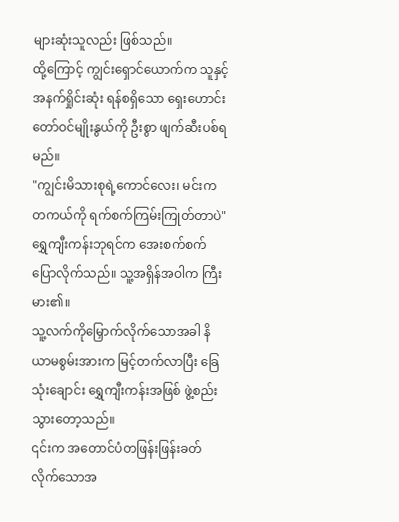များဆုံးသူလည်း ဖြစ်သည်။
ထို့ကြောင့် ကျွင်းရှောင်ယောက်က သူနှင့် အနက်ရှိုင်းဆုံး ရန်စရှိသော ရှေးဟောင်းတော်ဝင်မျိုးနွယ်ကို ဦးစွာ ဖျက်ဆီးပစ်ရမည်။
"ကျွင်းမိသားစုရဲ့ကောင်လေး၊ မင်းက တကယ်ကို ရက်စက်ကြမ်းကြုတ်တာပဲ"
ရွှေကျီးကန်းဘုရင်က အေးစက်စက် ပြောလိုက်သည်။ သူ့အရှိန်အဝါက ကြီးမား၏။
သူ့လက်ကိုမြှောက်လိုက်သောအခါ နိယာမစွမ်းအားက မြင့်တက်လာပြီး ခြေသုံးချောင်း ရွှေကျီးကန်းအဖြစ် ဖွဲ့စည်းသွားတော့သည်။
၎င်းက အတောင်ပံတဖြန်းဖြန်းခတ်လိုက်သောအ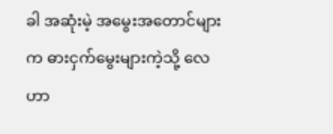ခါ အဆုံးမဲ့ အမွေးအတောင်များက ဓားငှက်မွေးများကဲ့သို့ လေဟာ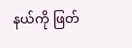နယ်ကို ဖြတ်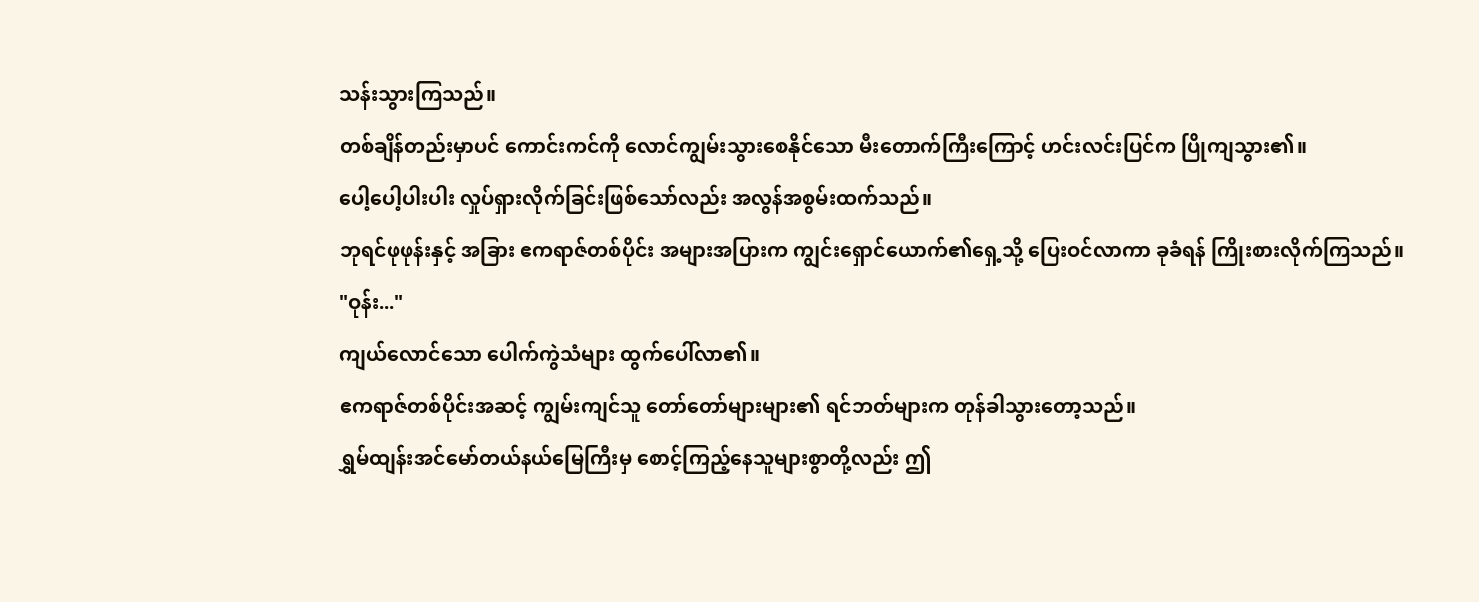သန်းသွားကြသည်။
တစ်ချိန်တည်းမှာပင် ကောင်းကင်ကို လောင်ကျွမ်းသွားစေနိုင်သော မီးတောက်ကြီးကြောင့် ဟင်းလင်းပြင်က ပြိုကျသွား၏။
ပေါ့ပေါ့ပါးပါး လှုပ်ရှားလိုက်ခြင်းဖြစ်သော်လည်း အလွန်အစွမ်းထက်သည်။
ဘုရင်ဖုဖုန်းနှင့် အခြား ဧကရာဇ်တစ်ပိုင်း အများအပြားက ကျွင်းရှောင်ယောက်၏ရှေ့သို့ ပြေးဝင်လာကာ ခုခံရန် ကြိုးစားလိုက်ကြသည်။
"ဝုန်း..."
ကျယ်လောင်သော ပေါက်ကွဲသံများ ထွက်ပေါ်လာ၏။
ဧကရာဇ်တစ်ပိုင်းအဆင့် ကျွမ်းကျင်သူ တော်တော်များများ၏ ရင်ဘတ်များက တုန်ခါသွားတော့သည်။
ရွှမ်ထျန်းအင်မော်တယ်နယ်မြေကြီးမှ စောင့်ကြည့်နေသူများစွာတို့လည်း ဤ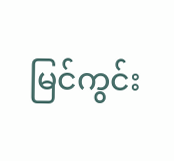မြင်ကွင်း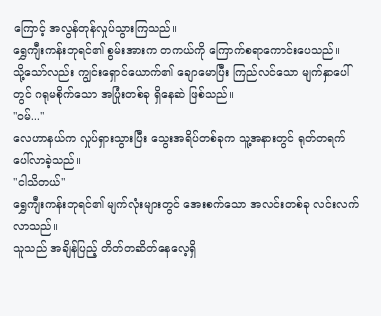ကြောင့် အလွန်တုန်လှုပ်သွားကြသည်။
ရွှေကျီးကန်းဘုရင်၏ စွမ်းအားက တကယ်ကို ကြောက်စရာကောင်းပေသည်။
သို့သော်လည်း ကျွင်းရှောင်ယောက်၏ ချောမောပြီး ကြည်လင်သော မျက်နှာပေါ်တွင် ဂရုမစိုက်သော အပြုံးတစ်ခု ရှိနေဆဲ ဖြစ်သည်။
"ဝမ်..."
လေဟာနယ်က လှုပ်ရှားသွားပြီး သွေးအရိပ်တစ်ခုက သူ့အနားတွင် ရုတ်တရက် ပေါ်လာခဲ့သည်။
"ငါသိတယ်"
ရွှေကျီးကန်းဘုရင်၏ မျက်လုံးများတွင် အေးစက်သော အလင်းတစ်ခု လင်းလက်လာသည်။
သူသည် အချိန်ပြည့် တိတ်တဆိတ်နေလေ့ရှိ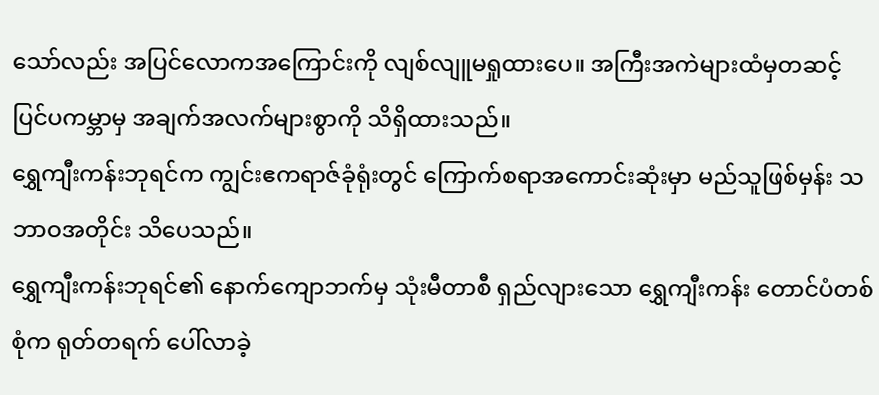သော်လည်း အပြင်လောကအကြောင်းကို လျစ်လျူမရှုထားပေ။ အကြီးအကဲများထံမှတဆင့် ပြင်ပကမ္ဘာမှ အချက်အလက်များစွာကို သိရှိထားသည်။
ရွှေကျီးကန်းဘုရင်က ကျွင်းဧကရာဇ်ခုံရုံးတွင် ကြောက်စရာအကောင်းဆုံးမှာ မည်သူဖြစ်မှန်း သဘာဝအတိုင်း သိပေသည်။
ရွှေကျီးကန်းဘုရင်၏ နောက်ကျောဘက်မှ သုံးမီတာစီ ရှည်လျားသော ရွှေကျီးကန်း တောင်ပံတစ်စုံက ရုတ်တရက် ပေါ်လာခဲ့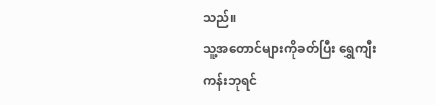သည်။
သူ့အတောင်များကိုခတ်ပြီး ရွှေကျီးကန်းဘုရင်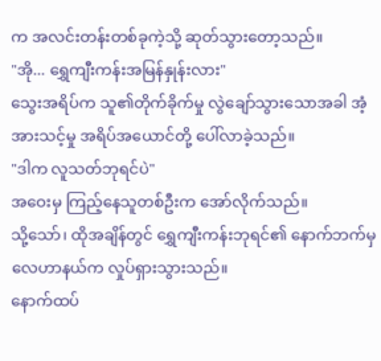က အလင်းတန်းတစ်ခုကဲ့သို့ ဆုတ်သွားတော့သည်။
"အို... ရွှေကျီးကန်းအမြန်နှုန်းလား"
သွေးအရိပ်က သူ၏တိုက်ခိုက်မှု လွဲချော်သွားသောအခါ အံ့အားသင့်မှု အရိပ်အယောင်တို့ ပေါ်လာခဲ့သည်။
"ဒါက လူသတ်ဘုရင်ပဲ"
အဝေးမှ ကြည့်နေသူတစ်ဦးက အော်လိုက်သည်။
သို့သော်၊ ထိုအချိန်တွင် ရွှေကျီးကန်းဘုရင်၏ နောက်ဘက်မှ လေဟာနယ်က လှုပ်ရှားသွားသည်။
နောက်ထပ်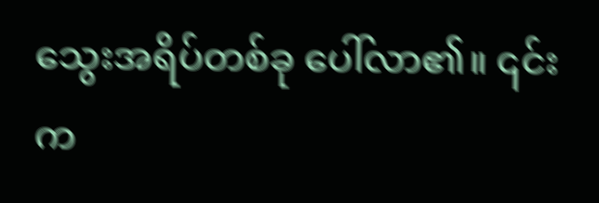သွေးအရိပ်တစ်ခု ပေါ်လာ၏။ ၎င်းက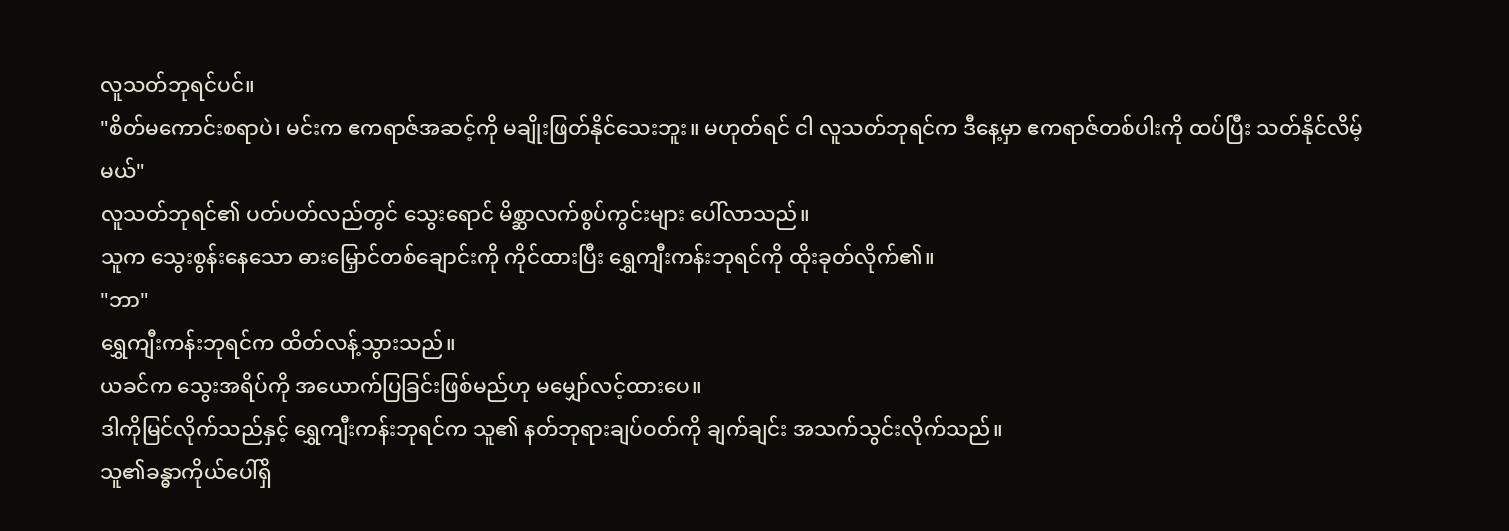လူသတ်ဘုရင်ပင်။
"စိတ်မကောင်းစရာပဲ၊ မင်းက ဧကရာဇ်အဆင့်ကို မချိုးဖြတ်နိုင်သေးဘူး။ မဟုတ်ရင် ငါ လူသတ်ဘုရင်က ဒီနေ့မှာ ဧကရာဇ်တစ်ပါးကို ထပ်ပြီး သတ်နိုင်လိမ့်မယ်"
လူသတ်ဘုရင်၏ ပတ်ပတ်လည်တွင် သွေးရောင် မိစ္ဆာလက်စွပ်ကွင်းများ ပေါ်လာသည်။
သူက သွေးစွန်းနေသော ဓားမြှောင်တစ်ချောင်းကို ကိုင်ထားပြီး ရွှေကျီးကန်းဘုရင်ကို ထိုးခုတ်လိုက်၏။
"ဘာ"
ရွှေကျီးကန်းဘုရင်က ထိတ်လန့်သွားသည်။
ယခင်က သွေးအရိပ်ကို အယောက်ပြခြင်းဖြစ်မည်ဟု မမျှော်လင့်ထားပေ။
ဒါကိုမြင်လိုက်သည်နှင့် ရွှေကျီးကန်းဘုရင်က သူ၏ နတ်ဘုရားချပ်ဝတ်ကို ချက်ချင်း အသက်သွင်းလိုက်သည်။
သူ၏ခန္ဓာကိုယ်ပေါ်ရှိ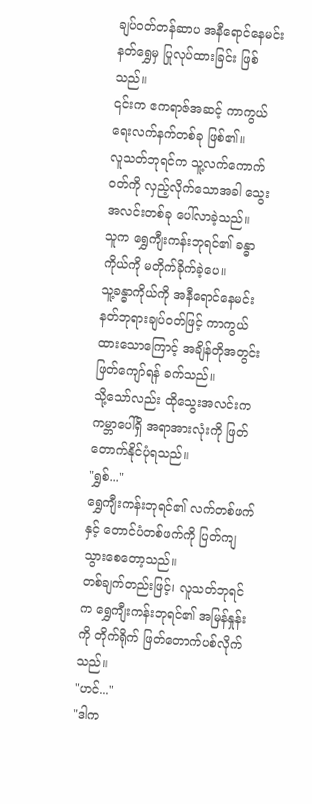ချပ်ဝတ်တန်ဆာပ အနီရောင်နေမင်း နတ်ရွှေမှ ပြုလုပ်ထားခြင်း ဖြစ်သည်။
၎င်းက ဧကရာဇ်အဆင့် ကာကွယ်ရေးလက်နက်တစ်ခု ဖြစ်၏။
လူသတ်ဘုရင်က သူ့လက်ကောက်ဝတ်ကို လှည့်လိုက်သောအခါ သွေးအလင်းတစ်ခု ပေါ်လာခဲ့သည်။
သူက ရွှေကျီးကန်းဘုရင်၏ ခန္ဓာကိုယ်ကို မတိုက်ခိုက်ခဲ့ပေ။
သူ့ခန္ဓာကိုယ်ကို အနီရောင်နေမင်း နတ်ဘုရားချပ်ဝတ်ဖြင့် ကာကွယ်ထားသောကြောင့် အချိန်တိုအတွင်း ဖြတ်ကျော်ရန် ခက်သည်။
သို့သော်လည်း ထိုသွေးအလင်းက ကမ္ဘာပေါ်ရှိ အရာအားလုံးကို ဖြတ်တောက်နိုင်ပုံရသည်။
"ရွှစ်..."
ရွှေကျီးကန်းဘုရင်၏ လက်တစ်ဖက်နှင့် တောင်ပံတစ်ဖက်ကို ပြတ်ကျသွားစေတော့သည်။
တစ်ချက်တည်းဖြင့်၊ လူသတ်ဘုရင်က ရွှေကျီးကန်းဘုရင်၏ အမြန်နှုန်းကို တိုက်ရိုက် ဖြတ်တောက်ပစ်လိုက်သည်။
"ဟင်..."
"ဒါက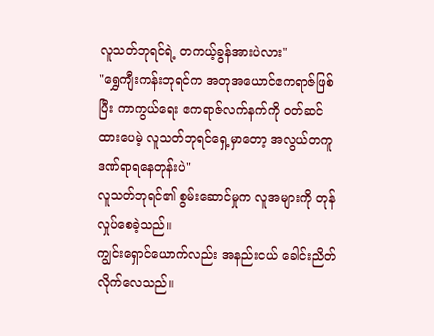လူသတ်ဘုရင်ရဲ့ တကယ့်ခွန်အားပဲလား"
"ရွှေကျီးကန်းဘုရင်က အတုအယောင်ဧကရာဇ်ဖြစ်ပြီး ကာကွယ်ရေး ဧကရာဇ်လက်နက်ကို ဝတ်ဆင်ထားပေမဲ့ လူသတ်ဘုရင်ရှေ့မှာတော့ အလွယ်တကူ ဒဏ်ရာရနေတုန်းပဲ"
လူသတ်ဘုရင်၏ စွမ်းဆောင်မှုက လူအများကို တုန်လှုပ်စေခဲ့သည်။
ကျွင်းရှောင်ယောက်လည်း အနည်းငယ် ခေါင်းညိတ်လိုက်လေသည်။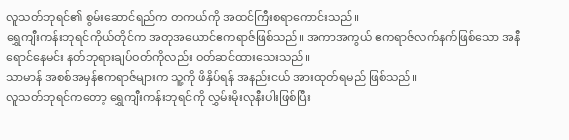လူသတ်ဘုရင်၏ စွမ်းဆောင်ရည်က တကယ်ကို အထင်ကြီးစရာကောင်းသည်။
ရွှေကျီးကန်းဘုရင်ကိုယ်တိုင်က အတုအယောင်ဧကရာဇ်ဖြစ်သည်။ အကာအကွယ် ဧကရာဇ်လက်နက်ဖြစ်သော အနီရောင်နေမင်း နတ်ဘုရားချပ်ဝတ်ကိုလည်း ဝတ်ဆင်ထားသေးသည်။
သာမာန် အစစ်အမှန်ဧကရာဇ်များက သူ့ကို ဖိနှိပ်ရန် အနည်းငယ် အားထုတ်ရမည် ဖြစ်သည်။
လူသတ်ဘုရင်ကတော့ ရွှေကျီးကန်းဘုရင်ကို လွှမ်းမိုးလုနီးပါးဖြစ်ပြီး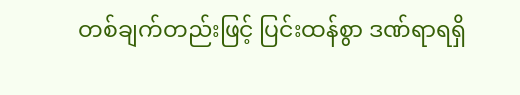တစ်ချက်တည်းဖြင့် ပြင်းထန်စွာ ဒဏ်ရာရရှိ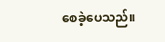စေခဲ့ပေသည်။